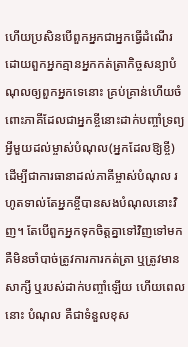ហើយប្រសិនបើពួកអ្នកជាអ្នកធ្វើដំណើរ ដោយពួកអ្នកគ្មានអ្នកកត់ត្រាកិច្ចសន្យាបំណុលឲ្យពួកអ្នកទេនោះ គ្រប់គ្រាន់ហើយចំពោះភាគីដែលជាអ្នកខ្ចីនោះដាក់បញ្ចាំទ្រព្យអ្វីមួយដល់ម្ចាស់បំណុល(អ្នកដែលឱ្យខ្ចី) ដើម្បីជាការធានាដល់ភាគីម្ចាស់បំណុល រហូតទាល់តែអ្នកខ្ចីបានសងបំណុលនោះវិញ។ តែបើពួកអ្នកទុកចិត្ដគ្នាទៅវិញទៅមក គឺមិនចាំបាច់ត្រូវការការកត់ត្រា ឬត្រូវមានសាក្សី ឬរបស់ដាក់បញ្ចាំឡើយ ហើយពេលនោះ បំណុល គឺជាទំនួលខុស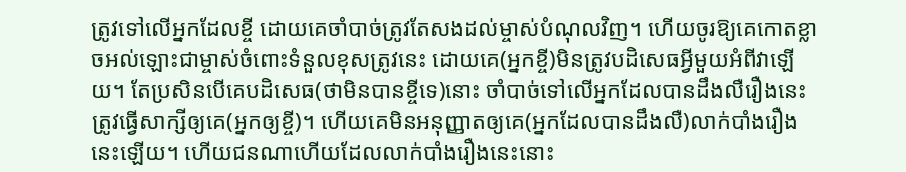ត្រូវទៅលើអ្នកដែលខ្ចី ដោយគេចាំបាច់ត្រូវតែសងដល់ម្ចាស់បំណុលវិញ។ ហើយចូរឱ្យគេកោតខ្លាចអល់ឡោះជាម្ចាស់ចំពោះទំនួលខុសត្រូវនេះ ដោយគេ(អ្នកខ្ចី)មិនត្រូវបដិសេធអ្វីមួយអំពីវាឡើយ។ តែប្រសិនបើគេបដិសេធ(ថាមិនបានខ្ចីទេ)នោះ ចាំបាច់ទៅលើអ្នកដែលបានដឹងលឺរឿងនេះត្រូវធ្វើសាក្សីឲ្យគេ(អ្នកឲ្យខ្ចី)។ ហើយគេមិនអនុញ្ញាតឲ្យគេ(អ្នកដែលបានដឹងលឺ)លាក់បាំងរឿងនេះឡើយ។ ហើយជនណាហើយដែលលាក់បាំងរឿងនេះនោះ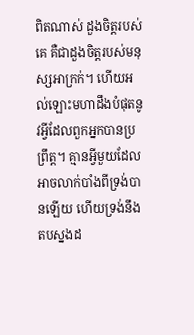ពិតណាស់ ដួងចិត្តរបស់គេ គឺជាដួងចិត្តរបស់មនុស្សអាក្រក់។ ហើយអល់ឡោះមហាដឹងបំផុតនូវអ្វីដែលពួកអ្នកបានប្រព្រឹត្ត។ គ្មានអ្វីមួយដែលអាចលាក់បាំងពីទ្រង់បានឡើយ ហើយទ្រង់នឹងតបស្នងដ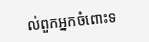ល់ពួកអ្នកចំពោះទ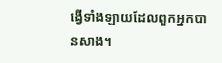ង្វើទាំងឡាយដែលពួកអ្នកបានសាង។